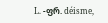L. -ფრ. déisme,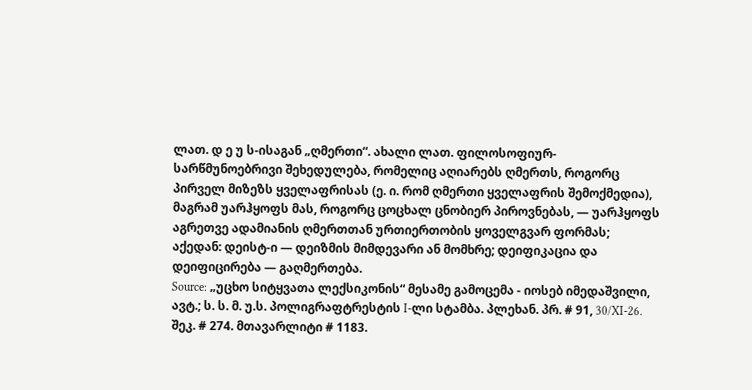ლათ. დ ე უ ს-ისაგან „ღმერთი“. ახალი ლათ. ფილოსოფიურ-სარწმუნოებრივი შეხედულება, რომელიც აღიარებს ღმერთს, როგორც პირველ მიზეზს ყველაფრისას (ე. ი. რომ ღმერთი ყველაფრის შემოქმედია), მაგრამ უარჰყოფს მას, როგორც ცოცხალ ცნობიერ პიროვნებას, — უარჰყოფს აგრეთვე ადამიანის ღმერთთან ურთიერთობის ყოველგვარ ფორმას; აქედან: დეისტ-ი — დეიზმის მიმდევარი ან მომხრე; დეიფიკაცია და დეიფიცირება — გაღმერთება.
Source: „უცხო სიტყვათა ლექსიკონის“ მესამე გამოცემა - იოსებ იმედაშვილი, ავტ.; ს. ს. მ. უ.ს. პოლიგრაფტრესტის I-ლი სტამბა. პლეხან. პრ. # 91, 30/XI-26. შეკ. # 274. მთავარლიტი # 1183.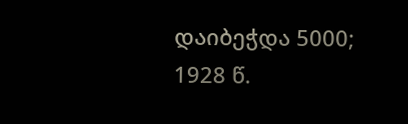დაიბეჭდა 5000; 1928 წ.